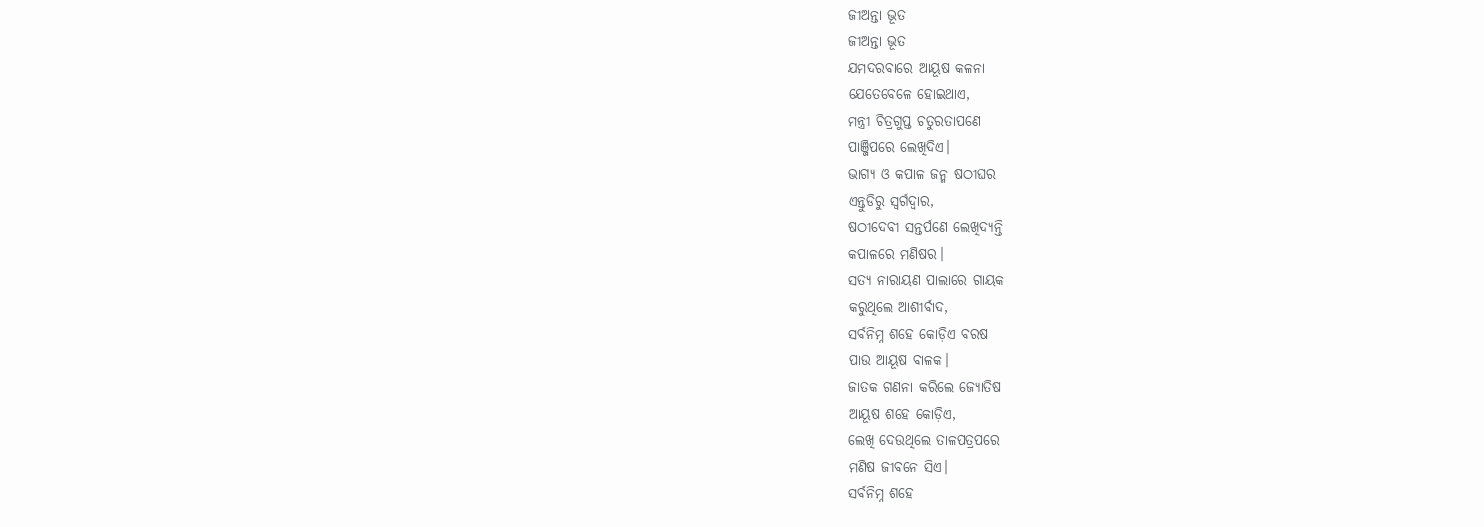ଜୀଅନ୍ତା ଭୂତ
ଜୀଅନ୍ତା ଭୂତ
ଯମଦରବାରେ ଆୟୂଷ କଳନା
ଯେତେବେଳେ ହୋଇଥାଏ,
ମନ୍ତ୍ରୀ ଚିତ୍ରଗୁପ୍ତ ଚତୁରତାପଣେ
ପାଞ୍ଜିପରେ ଲେଖିଦିଏ।
ଭାଗ୍ୟ ଓ କପାଳ ଜନ୍ମ ଷଠୀଘର
ଏନ୍ତୁଡିରୁ ସ୍ଵର୍ଗଦ୍ଵାର,
ଷଠୀଦେବୀ ସନ୍ତର୍ପଣେ ଲେଖିଦ୍ଯନ୍ତି
କପାଳରେ ମଣିଷର।
ସତ୍ୟ ନାରାୟଣ ପାଲାରେ ଗାୟକ
କରୁଥିଲେ ଆଶୀର୍ବାଦ,
ସର୍ବନିମ୍ନ ଶହେ କୋଡ଼ିଏ ବରଷ
ପାଉ ଆୟୂଷ ବାଳକ।
ଜାତକ ଗଣନା କରିଲେ ଜ୍ୟୋତିଷ
ଆୟୂଷ ଶହେ କୋଡ଼ିଏ,
ଲେଖି ଦେଉଥିଲେ ତାଳପତ୍ରପରେ
ମଣିଷ ଜୀବନେ ସିଏ।
ସର୍ବନିମ୍ନ ଶହେ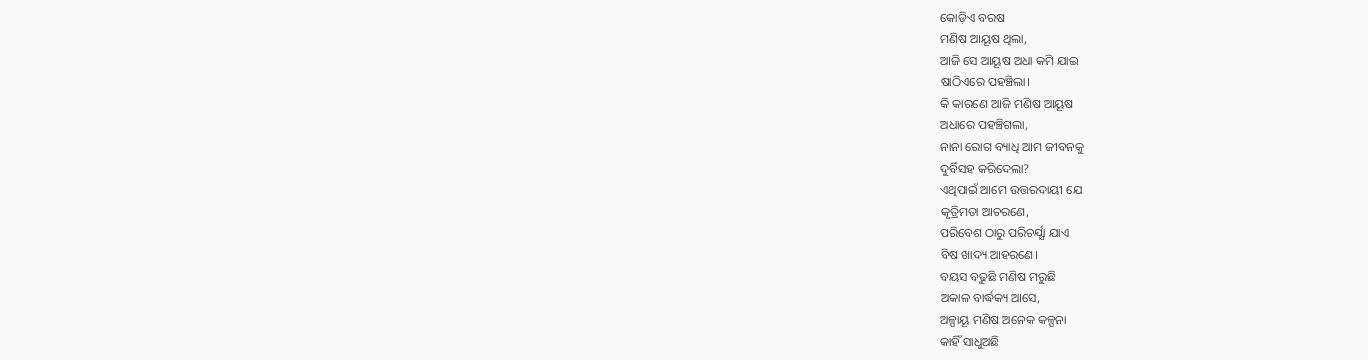କୋଡ଼ିଏ ବରଷ
ମଣିଷ ଆୟୂଷ ଥିଲା,
ଆଜି ସେ ଆୟୂଷ ଅଧା କମି ଯାଇ
ଷାଠିଏରେ ପହଞ୍ଚିଲା।
କି କାରଣେ ଆଜି ମଣିଷ ଆୟୂଷ
ଅଧାରେ ପହଞ୍ଚିଗଲା,
ନାନା ରୋଗ ବ୍ୟାଧି ଆମ ଜୀବନକୁ
ଦୁର୍ବିସହ କରିଦେଲା?
ଏଥିପାଇଁ ଆମେ ଉତ୍ତରଦାୟୀ ଯେ
କୃତ୍ରିମତା ଆଚରଣେ,
ପରିବେଶ ଠାରୁ ପରିଚର୍ଯ୍ଯା ଯାଏ
ବିଷ ଖାଦ୍ୟ ଆହରଣେ।
ବୟସ ବଢୁଛି ମଣିଷ ମରୁଛି
ଅକାଳ ବାର୍ଦ୍ଧକ୍ୟ ଆସେ,
ଅଳ୍ପାୟୂ ମଣିଷ ଅନେକ କଳ୍ପନା
କାହିଁ ସାଧୁଅଛି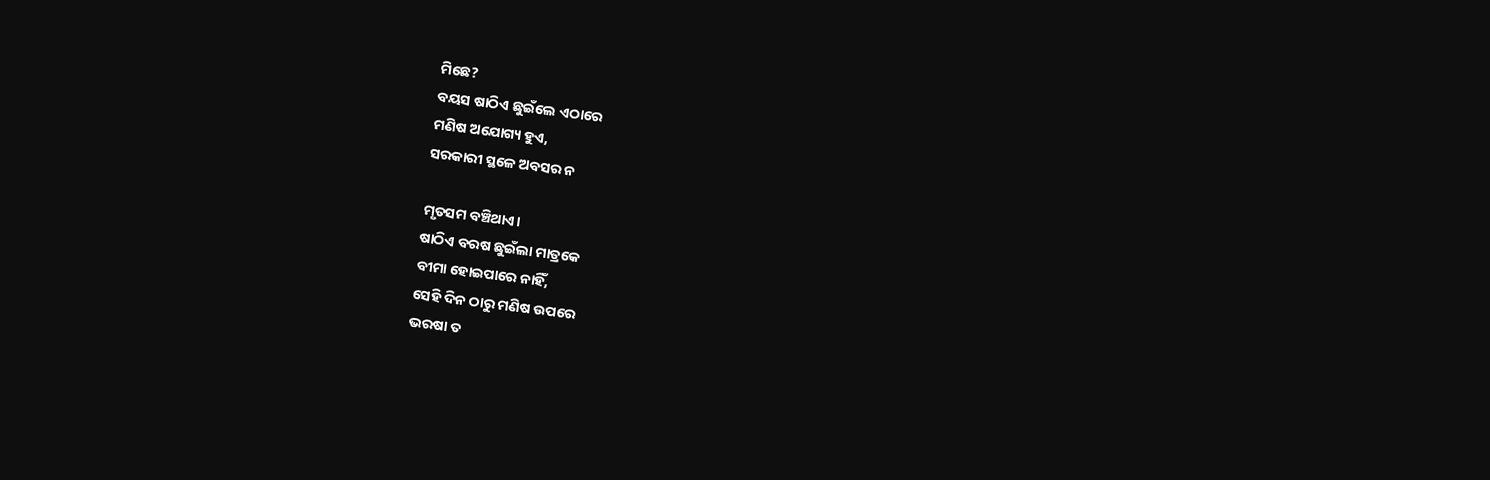ମିଛେ?
ବୟସ ଷାଠିଏ ଛୁଇଁଲେ ଏଠାରେ
ମଣିଷ ଅଯୋଗ୍ୟ ହୁଏ,
ସରକାରୀ ସ୍ଥଳେ ଅବସର ନ

ମୃତସମ ବଞ୍ଚିଥାଏ।
ଷାଠିଏ ବରଷ ଛୁଇଁଲା ମାତ୍ରକେ
ବୀମା ହୋଇପାରେ ନାହିଁ,
ସେହି ଦିନ ଠାରୁ ମଣିଷ ଉପରେ
ଭରଷା ତ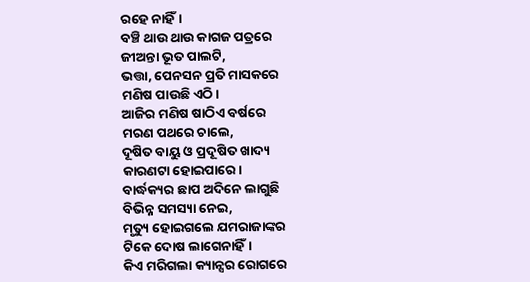ରହେ ନାହିଁ।
ବଞ୍ଚି ଥାଉ ଥାଉ କାଗଜ ପତ୍ରରେ
ଜୀଅନ୍ତା ଭୂତ ପାଲଟି,
ଭତ୍ତା, ପେନସନ ପ୍ରତି ମାସକରେ
ମଣିଷ ପାଉଛି ଏଠି।
ଆଜିର ମଣିଷ ଷାଠିଏ ବର୍ଷରେ
ମରଣ ପଥରେ ଚାଲେ,
ଦୂଷିତ ବାୟୁ ଓ ପ୍ରଦୂଷିତ ଖାଦ୍ୟ
କାରଣଟା ହୋଇପାରେ।
ବାର୍ଦ୍ଧକ୍ୟର ଛାପ ଅଦିନେ ଲାଗୁଛି
ବିଭିନ୍ନ ସମସ୍ୟା ନେଇ,
ମୃତ୍ୟୁ ହୋଇଗଲେ ଯମରାଜାଙ୍କର
ଟିକେ ଦୋଷ ଲାଗେନାହିଁ।
କିଏ ମରିଗଲା କ୍ୟାନ୍ସର ରୋଗରେ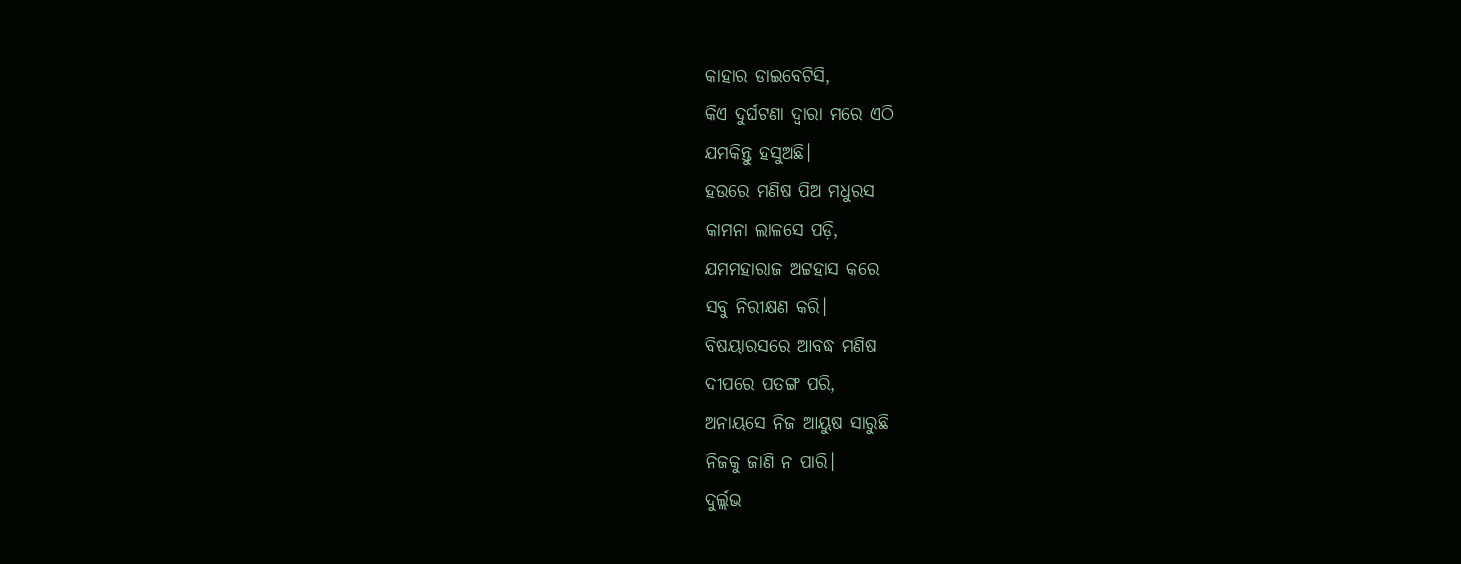କାହାର ଡାଇବେଟିସି,
କିଏ ଦୁର୍ଘଟଣା ଦ୍ଵାରା ମରେ ଏଠି
ଯମକିନ୍ତୁ ହସୁଅଛି।
ହଉରେ ମଣିଷ ପିଅ ମଧୁରସ
କାମନା ଲାଳସେ ପଡ଼ି,
ଯମମହାରାଜ ଅଟ୍ଟହାସ କରେ
ସବୁ ନିରୀକ୍ଷଣ କରି।
ବିଷୟାରସରେ ଆବଦ୍ଧ ମଣିଷ
ଦୀପରେ ପତଙ୍ଗ ପରି,
ଅନାୟସେ ନିଜ ଆୟୁଷ ସାରୁଛି
ନିଜକୁ ଜାଣି ନ ପାରି।
ଦୁର୍ଲ୍ଲଭ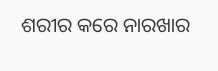ଶରୀର କରେ ନାରଖାର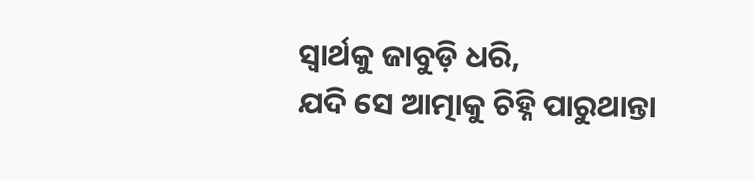ସ୍ଵାର୍ଥକୁ ଜାବୁଡ଼ି ଧରି,
ଯଦି ସେ ଆତ୍ମାକୁ ଚିହ୍ନି ପାରୁଥାନ୍ତା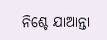ନିଶ୍ଚେ ଯାଆନ୍ତା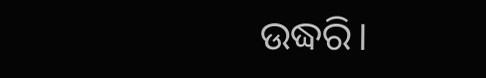ଉଦ୍ଧରି।